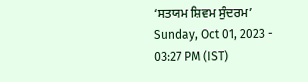‘ਸਤਯਮ ਸ਼ਿਵਮ ਸੁੰਦਰਮ’
Sunday, Oct 01, 2023 - 03:27 PM (IST)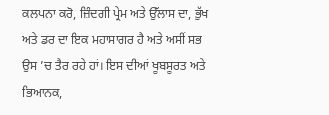ਕਲਪਨਾ ਕਰੋ, ਜ਼ਿੰਦਗੀ ਪ੍ਰੇਮ ਅਤੇ ਉੱਲਾਸ ਦਾ, ਭੁੱਖ ਅਤੇ ਡਰ ਦਾ ਇਕ ਮਹਾਸਾਗਰ ਹੈ ਅਤੇ ਅਸੀਂ ਸਭ ਉਸ ’ਚ ਤੈਰ ਰਹੇ ਹਾਂ। ਇਸ ਦੀਆਂ ਖੂਬਸੂਰਤ ਅਤੇ ਭਿਆਨਕ,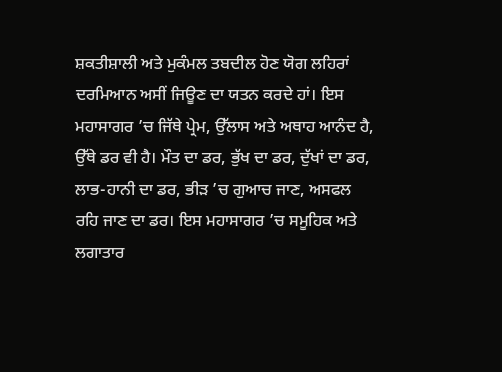ਸ਼ਕਤੀਸ਼ਾਲੀ ਅਤੇ ਮੁਕੰਮਲ ਤਬਦੀਲ ਹੋਣ ਯੋਗ ਲਹਿਰਾਂ ਦਰਮਿਆਨ ਅਸੀਂ ਜਿਊਣ ਦਾ ਯਤਨ ਕਰਦੇ ਹਾਂ। ਇਸ ਮਹਾਸਾਗਰ ’ਚ ਜਿੱਥੇ ਪ੍ਰੇਮ, ਉੱਲਾਸ ਅਤੇ ਅਥਾਹ ਆਨੰਦ ਹੈ, ਉੱਥੇ ਡਰ ਵੀ ਹੈ। ਮੌਤ ਦਾ ਡਰ, ਭੁੱਖ ਦਾ ਡਰ, ਦੁੱਖਾਂ ਦਾ ਡਰ, ਲਾਭ-ਹਾਨੀ ਦਾ ਡਰ, ਭੀੜ ’ਚ ਗੁਆਚ ਜਾਣ, ਅਸਫਲ ਰਹਿ ਜਾਣ ਦਾ ਡਰ। ਇਸ ਮਹਾਸਾਗਰ ’ਚ ਸਮੂਹਿਕ ਅਤੇ ਲਗਾਤਾਰ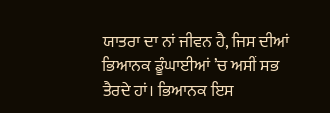ਯਾਤਰਾ ਦਾ ਨਾਂ ਜੀਵਨ ਹੈ, ਜਿਸ ਦੀਆਂ ਭਿਆਨਕ ਡੂੰਘਾਈਆਂ ’ਚ ਅਸੀਂ ਸਭ ਤੈਰਦੇ ਹਾਂ। ਭਿਆਨਕ ਇਸ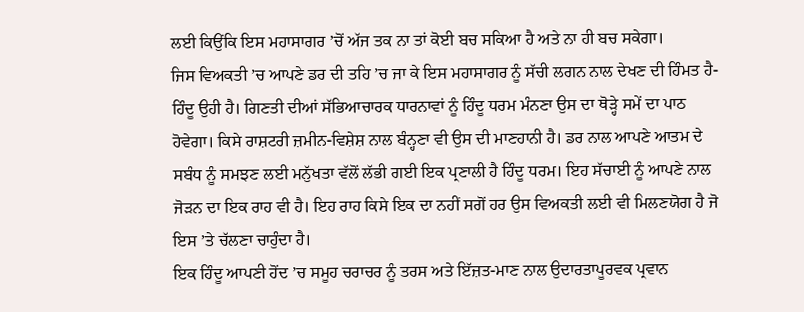ਲਈ ਕਿਉਂਕਿ ਇਸ ਮਹਾਸਾਗਰ ’ਚੋਂ ਅੱਜ ਤਕ ਨਾ ਤਾਂ ਕੋਈ ਬਚ ਸਕਿਆ ਹੈ ਅਤੇ ਨਾ ਹੀ ਬਚ ਸਕੇਗਾ।
ਜਿਸ ਵਿਅਕਤੀ ’ਚ ਆਪਣੇ ਡਰ ਦੀ ਤਹਿ ’ਚ ਜਾ ਕੇ ਇਸ ਮਹਾਸਾਗਰ ਨੂੰ ਸੱਚੀ ਲਗਨ ਨਾਲ ਦੇਖਣ ਦੀ ਹਿੰਮਤ ਹੈ-ਹਿੰਦੂ ਉਹੀ ਹੈ। ਗਿਣਤੀ ਦੀਆਂ ਸੱਭਿਆਚਾਰਕ ਧਾਰਨਾਵਾਂ ਨੂੰ ਹਿੰਦੂ ਧਰਮ ਮੰਨਣਾ ਉਸ ਦਾ ਥੋੜ੍ਹੇ ਸਮੇਂ ਦਾ ਪਾਠ ਹੋਵੇਗਾ। ਕਿਸੇ ਰਾਸ਼ਟਰੀ ਜ਼ਮੀਨ-ਵਿਸ਼ੇਸ਼ ਨਾਲ ਬੰਨ੍ਹਣਾ ਵੀ ਉਸ ਦੀ ਮਾਣਹਾਨੀ ਹੈ। ਡਰ ਨਾਲ ਆਪਣੇ ਆਤਮ ਦੇ ਸਬੰਧ ਨੂੰ ਸਮਝਣ ਲਈ ਮਨੁੱਖਤਾ ਵੱਲੋਂ ਲੱਭੀ ਗਈ ਇਕ ਪ੍ਰਣਾਲੀ ਹੈ ਹਿੰਦੂ ਧਰਮ। ਇਹ ਸੱਚਾਈ ਨੂੰ ਆਪਣੇ ਨਾਲ ਜੋੜਨ ਦਾ ਇਕ ਰਾਹ ਵੀ ਹੈ। ਇਹ ਰਾਹ ਕਿਸੇ ਇਕ ਦਾ ਨਹੀਂ ਸਗੋਂ ਹਰ ਉਸ ਵਿਅਕਤੀ ਲਈ ਵੀ ਮਿਲਣਯੋਗ ਹੈ ਜੋ ਇਸ ’ਤੇ ਚੱਲਣਾ ਚਾਹੁੰਦਾ ਹੈ।
ਇਕ ਹਿੰਦੂ ਆਪਣੀ ਹੋਂਦ ’ਚ ਸਮੂਹ ਚਰਾਚਰ ਨੂੰ ਤਰਸ ਅਤੇ ਇੱਜ਼ਤ-ਮਾਣ ਨਾਲ ਉਦਾਰਤਾਪੂਰਵਕ ਪ੍ਰਵਾਨ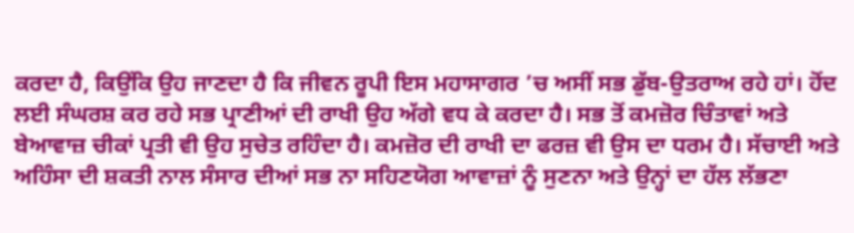ਕਰਦਾ ਹੈ, ਕਿਉਂਕਿ ਉਹ ਜਾਣਦਾ ਹੈ ਕਿ ਜੀਵਨ ਰੂਪੀ ਇਸ ਮਹਾਸਾਗਰ ’ਚ ਅਸੀਂ ਸਭ ਡੁੱਬ-ਉਤਰਾਅ ਰਹੇ ਹਾਂ। ਹੋਂਦ ਲਈ ਸੰਘਰਸ਼ ਕਰ ਰਹੇ ਸਭ ਪ੍ਰਾਣੀਆਂ ਦੀ ਰਾਖੀ ਉਹ ਅੱਗੇ ਵਧ ਕੇ ਕਰਦਾ ਹੈ। ਸਭ ਤੋਂ ਕਮਜ਼ੋਰ ਚਿੰਤਾਵਾਂ ਅਤੇ ਬੇਆਵਾਜ਼ ਚੀਕਾਂ ਪ੍ਰਤੀ ਵੀ ਉਹ ਸੁਚੇਤ ਰਹਿੰਦਾ ਹੈ। ਕਮਜ਼ੋਰ ਦੀ ਰਾਖੀ ਦਾ ਫਰਜ਼ ਵੀ ਉਸ ਦਾ ਧਰਮ ਹੈ। ਸੱਚਾਈ ਅਤੇ ਅਹਿੰਸਾ ਦੀ ਸ਼ਕਤੀ ਨਾਲ ਸੰਸਾਰ ਦੀਆਂ ਸਭ ਨਾ ਸਹਿਣਯੋਗ ਆਵਾਜ਼ਾਂ ਨੂੰ ਸੁਣਨਾ ਅਤੇ ਉਨ੍ਹਾਂ ਦਾ ਹੱਲ ਲੱਭਣਾ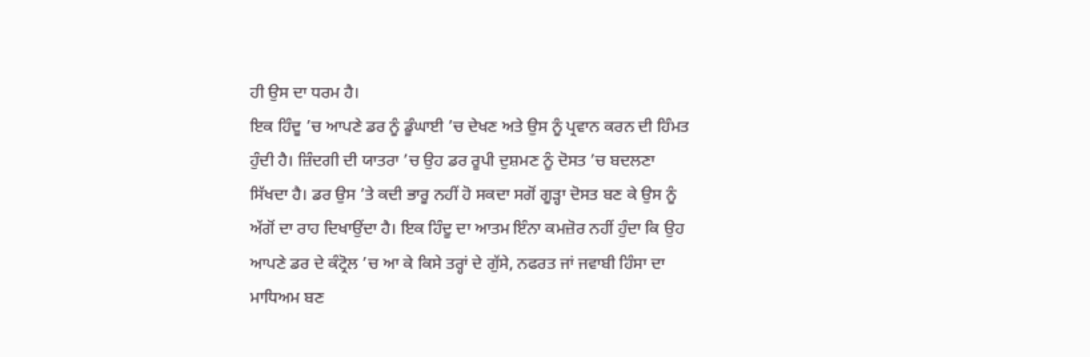ਹੀ ਉਸ ਦਾ ਧਰਮ ਹੈ।
ਇਕ ਹਿੰਦੂ ’ਚ ਆਪਣੇ ਡਰ ਨੂੰ ਡੂੰਘਾਈ ’ਚ ਦੇਖਣ ਅਤੇ ਉਸ ਨੂੰ ਪ੍ਰਵਾਨ ਕਰਨ ਦੀ ਹਿੰਮਤ ਹੁੰਦੀ ਹੈ। ਜ਼ਿੰਦਗੀ ਦੀ ਯਾਤਰਾ ’ਚ ਉਹ ਡਰ ਰੂਪੀ ਦੁਸ਼ਮਣ ਨੂੰ ਦੋਸਤ ’ਚ ਬਦਲਣਾ ਸਿੱਖਦਾ ਹੈ। ਡਰ ਉਸ ’ਤੇ ਕਦੀ ਭਾਰੂ ਨਹੀਂ ਹੋ ਸਕਦਾ ਸਗੋਂ ਗੂੜ੍ਹਾ ਦੋਸਤ ਬਣ ਕੇ ਉਸ ਨੂੰ ਅੱਗੋਂ ਦਾ ਰਾਹ ਦਿਖਾਉਂਦਾ ਹੈ। ਇਕ ਹਿੰਦੂ ਦਾ ਆਤਮ ਇੰਨਾ ਕਮਜ਼ੋਰ ਨਹੀਂ ਹੁੰਦਾ ਕਿ ਉਹ ਆਪਣੇ ਡਰ ਦੇ ਕੰਟ੍ਰੋਲ ’ਚ ਆ ਕੇ ਕਿਸੇ ਤਰ੍ਹਾਂ ਦੇ ਗੁੱਸੇ, ਨਫਰਤ ਜਾਂ ਜਵਾਬੀ ਹਿੰਸਾ ਦਾ ਮਾਧਿਅਮ ਬਣ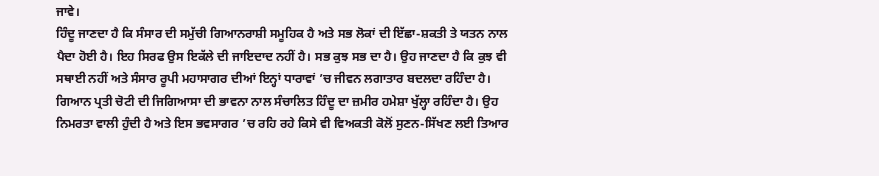ਜਾਵੇ।
ਹਿੰਦੂ ਜਾਣਦਾ ਹੈ ਕਿ ਸੰਸਾਰ ਦੀ ਸਮੁੱਚੀ ਗਿਆਨਰਾਸ਼ੀ ਸਮੂਹਿਕ ਹੈ ਅਤੇ ਸਭ ਲੋਕਾਂ ਦੀ ਇੱਛਾ-ਸ਼ਕਤੀ ਤੇ ਯਤਨ ਨਾਲ ਪੈਦਾ ਹੋਈ ਹੈ। ਇਹ ਸਿਰਫ ਉਸ ਇਕੱਲੇ ਦੀ ਜਾਇਦਾਦ ਨਹੀਂ ਹੈ। ਸਭ ਕੁਝ ਸਭ ਦਾ ਹੈ। ਉਹ ਜਾਣਦਾ ਹੈ ਕਿ ਕੁਝ ਵੀ ਸਥਾਈ ਨਹੀਂ ਅਤੇ ਸੰਸਾਰ ਰੂਪੀ ਮਹਾਸਾਗਰ ਦੀਆਂ ਇਨ੍ਹਾਂ ਧਾਰਾਵਾਂ ’ਚ ਜੀਵਨ ਲਗਾਤਾਰ ਬਦਲਦਾ ਰਹਿੰਦਾ ਹੈ। ਗਿਆਨ ਪ੍ਰਤੀ ਚੋਟੀ ਦੀ ਜਿਗਿਆਸਾ ਦੀ ਭਾਵਨਾ ਨਾਲ ਸੰਚਾਲਿਤ ਹਿੰਦੂ ਦਾ ਜ਼ਮੀਰ ਹਮੇਸ਼ਾ ਖੁੱਲ੍ਹਾ ਰਹਿੰਦਾ ਹੈ। ਉਹ ਨਿਮਰਤਾ ਵਾਲੀ ਹੁੰਦੀ ਹੈ ਅਤੇ ਇਸ ਭਵਸਾਗਰ ’ਚ ਰਹਿ ਰਹੇ ਕਿਸੇ ਵੀ ਵਿਅਕਤੀ ਕੋਲੋਂ ਸੁਣਨ-ਸਿੱਖਣ ਲਈ ਤਿਆਰ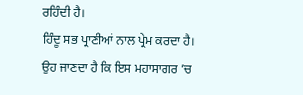ਰਹਿੰਦੀ ਹੈ।
ਹਿੰਦੂ ਸਭ ਪ੍ਰਾਣੀਆਂ ਨਾਲ ਪ੍ਰੇਮ ਕਰਦਾ ਹੈ। ਉਹ ਜਾਣਦਾ ਹੈ ਕਿ ਇਸ ਮਹਾਸਾਗਰ ’ਚ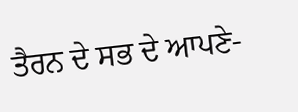ਤੈਰਨ ਦੇ ਸਭ ਦੇ ਆਪਣੇ-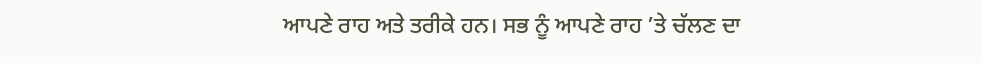ਆਪਣੇ ਰਾਹ ਅਤੇ ਤਰੀਕੇ ਹਨ। ਸਭ ਨੂੰ ਆਪਣੇ ਰਾਹ ’ਤੇ ਚੱਲਣ ਦਾ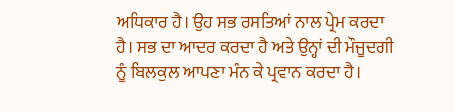ਅਧਿਕਾਰ ਹੈ। ਉਹ ਸਭ ਰਸਤਿਆਂ ਨਾਲ ਪ੍ਰੇਮ ਕਰਦਾ ਹੈ। ਸਭ ਦਾ ਆਦਰ ਕਰਦਾ ਹੈ ਅਤੇ ਉਨ੍ਹਾਂ ਦੀ ਮੌਜੂਦਗੀ ਨੂੰ ਬਿਲਕੁਲ ਆਪਣਾ ਮੰਨ ਕੇ ਪ੍ਰਵਾਨ ਕਰਦਾ ਹੈ।